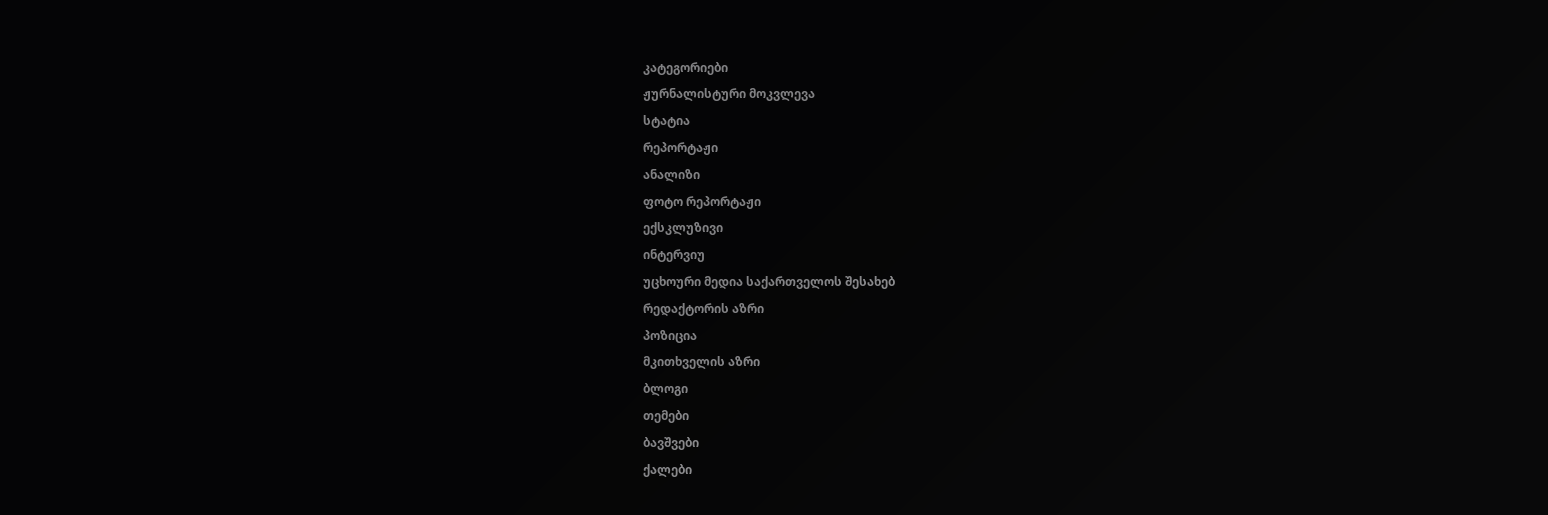კატეგორიები
ჟურნალისტური მოკვლევა
სტატია
რეპორტაჟი
ანალიზი
ფოტო რეპორტაჟი
ექსკლუზივი
ინტერვიუ
უცხოური მედია საქართველოს შესახებ
რედაქტორის აზრი
პოზიცია
მკითხველის აზრი
ბლოგი
თემები
ბავშვები
ქალები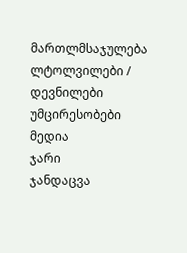მართლმსაჯულება
ლტოლვილები / დევნილები
უმცირესობები
მედია
ჯარი
ჯანდაცვა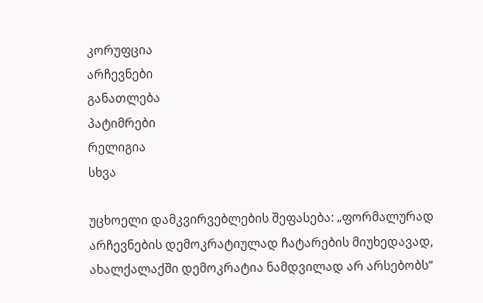კორუფცია
არჩევნები
განათლება
პატიმრები
რელიგია
სხვა

უცხოელი დამკვირვებლების შეფასება: „ფორმალურად არჩევნების დემოკრატიულად ჩატარების მიუხედავად, ახალქალაქში დემოკრატია ნამდვილად არ არსებობს“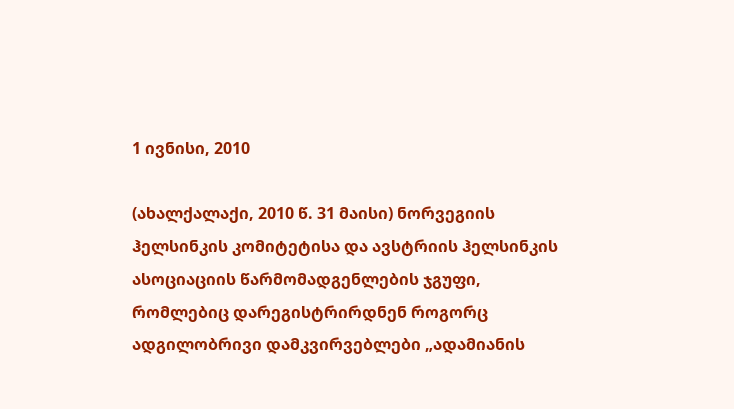1 ივნისი, 2010

(ახალქალაქი, 2010 წ. 31 მაისი) ნორვეგიის ჰელსინკის კომიტეტისა და ავსტრიის ჰელსინკის ასოციაციის წარმომადგენლების ჯგუფი, რომლებიც დარეგისტრირდნენ როგორც ადგილობრივი დამკვირვებლები „ადამიანის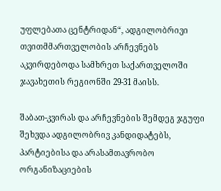უფლებათა ცენტრიდან“, ადგილობრივი თვითმმართველობის არჩევნებს აკვირდებოდა სამხრეთ საქართველოში ჯავახეთის რეგიონში 29-31 მაისს.

შაბათ-კვირას და არჩევნების შემდეგ ჯგუფი შეხვდა ადგილობრივ კანდიდატებს, პარტიებისა და არასამთავრობო ორგანიზაციების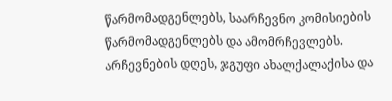წარმომადგენლებს, საარჩევნო კომისიების წარმომადგენლებს და ამომრჩევლებს. არჩევნების დღეს, ჯგუფი ახალქალაქისა და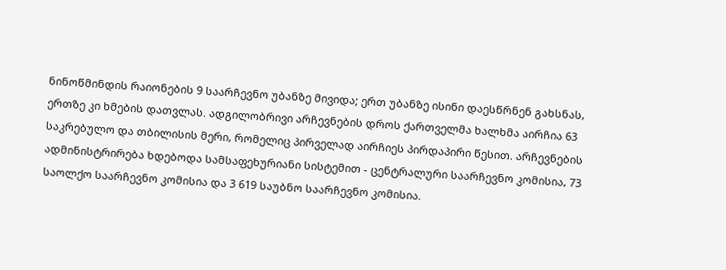ნინოწმინდის რაიონების 9 საარჩევნო უბანზე მივიდა; ერთ უბანზე ისინი დაესწრნენ გახსნას, ერთზე კი ხმების დათვლას. ადგილობრივი არჩევნების დროს ქართველმა ხალხმა აირჩია 63 საკრებულო და თბილისის მერი, რომელიც პირველად აირჩიეს პირდაპირი წესით. არჩევნების ადმინისტრირება ხდებოდა სამსაფეხურიანი სისტემით - ცენტრალური საარჩევნო კომისია, 73 საოლქო საარჩევნო კომისია და 3 619 საუბნო საარჩევნო კომისია.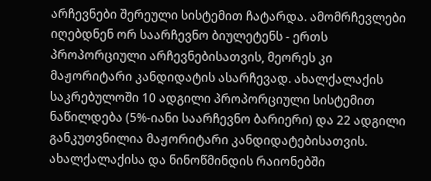არჩევნები შერეული სისტემით ჩატარდა. ამომრჩევლები იღებდნენ ორ საარჩევნო ბიულეტენს - ერთს პროპორციული არჩევნებისათვის, მეორეს კი მაჟორიტარი კანდიდატის ასარჩევად. ახალქალაქის საკრებულოში 10 ადგილი პროპორციული სისტემით ნაწილდება (5%-იანი საარჩევნო ბარიერი) და 22 ადგილი განკუთვნილია მაჟორიტარი კანდიდატებისათვის. ახალქალაქისა და ნინოწმინდის რაიონებში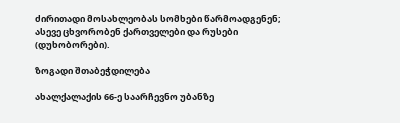ძირითადი მოსახლეობას სომხები წარმოადგენენ; ასევე ცხვორობენ ქართველები და რუსები (დუხობორები).

ზოგადი შთაბეჭდილება

ახალქალაქის 66-ე საარჩევნო უბანზე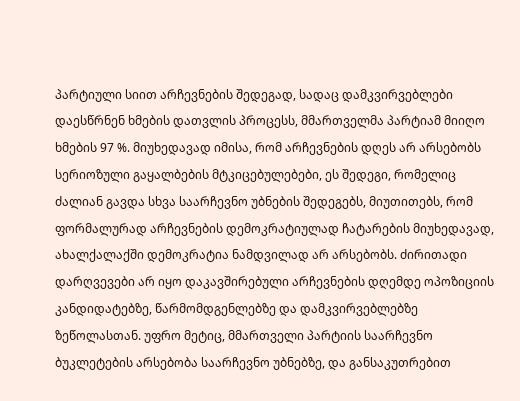პარტიული სიით არჩევნების შედეგად, სადაც დამკვირვებლები დაესწრნენ ხმების დათვლის პროცესს, მმართველმა პარტიამ მიიღო ხმების 97 %. მიუხედავად იმისა, რომ არჩევნების დღეს არ არსებობს სერიოზული გაყალბების მტკიცებულებები, ეს შედეგი, რომელიც ძალიან გავდა სხვა საარჩევნო უბნების შედეგებს, მიუთითებს, რომ ფორმალურად არჩევნების დემოკრატიულად ჩატარების მიუხედავად, ახალქალაქში დემოკრატია ნამდვილად არ არსებობს. ძირითადი დარღვევები არ იყო დაკავშირებული არჩევნების დღემდე ოპოზიციის კანდიდატებზე, წარმომდგენლებზე და დამკვირვებლებზე ზეწოლასთან. უფრო მეტიც, მმართველი პარტიის საარჩევნო ბუკლეტების არსებობა საარჩევნო უბნებზე, და განსაკუთრებით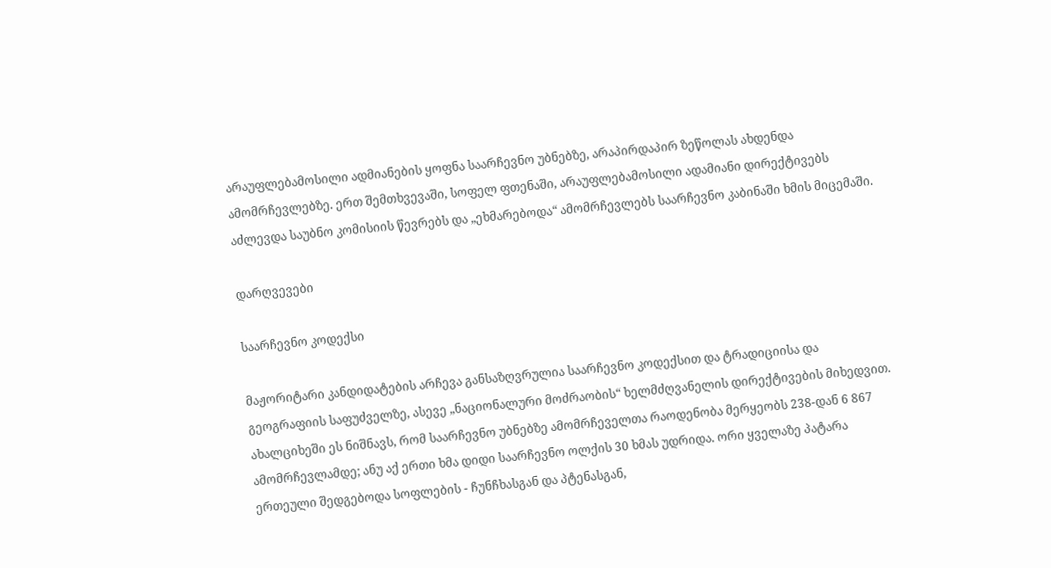არაუფლებამოსილი ადმიანების ყოფნა საარჩევნო უბნებზე, არაპირდაპირ ზეწოლას ახდენდა ამომრჩევლებზე. ერთ შემთხვევაში, სოფელ ფთენაში, არაუფლებამოსილი ადამიანი დირექტივებს აძლევდა საუბნო კომისიის წევრებს და „ეხმარებოდა“ ამომრჩევლებს საარჩევნო კაბინაში ხმის მიცემაში.

დარღვევები

საარჩევნო კოდექსი

მაჟორიტარი კანდიდატების არჩევა განსაზღვრულია საარჩევნო კოდექსით და ტრადიციისა და გეოგრაფიის საფუძველზე, ასევე „ნაციონალური მოძრაობის“ ხელმძღვანელის დირექტივების მიხედვით. ახალციხეში ეს ნიშნავს, რომ საარჩევნო უბნებზე ამომრჩეველთა რაოდენობა მერყეობს 238-დან 6 867 ამომრჩევლამდე; ანუ აქ ერთი ხმა დიდი საარჩევნო ოლქის 30 ხმას უდრიდა. ორი ყველაზე პატარა ერთეული შედგებოდა სოფლების - ჩუნჩხასგან და პტენასგან,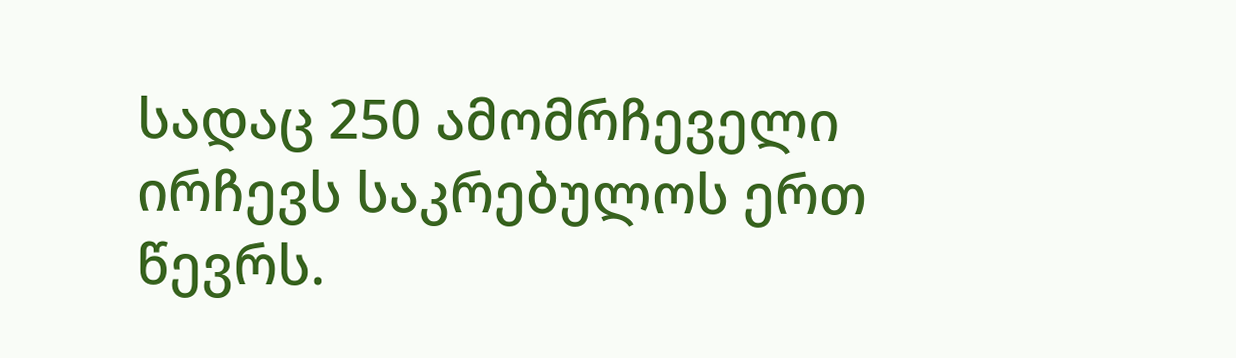სადაც 250 ამომრჩეველი ირჩევს საკრებულოს ერთ წევრს.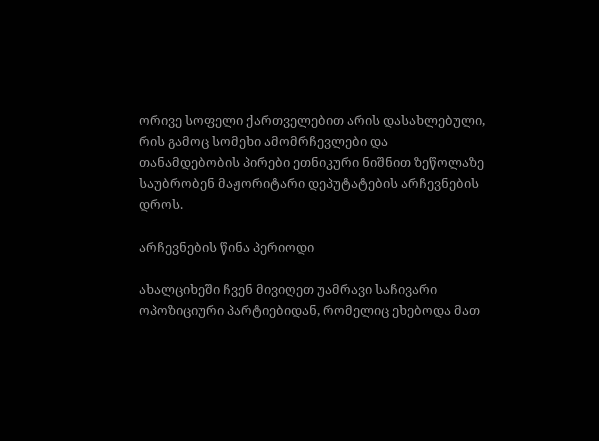ორივე სოფელი ქართველებით არის დასახლებული, რის გამოც სომეხი ამომრჩევლები და თანამდებობის პირები ეთნიკური ნიშნით ზეწოლაზე საუბრობენ მაჟორიტარი დეპუტატების არჩევნების დროს.

არჩევნების წინა პერიოდი

ახალციხეში ჩვენ მივიღეთ უამრავი საჩივარი ოპოზიციური პარტიებიდან, რომელიც ეხებოდა მათ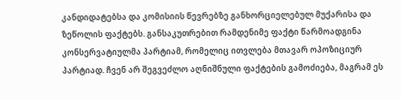კანდიდატებსა და კომისიის წევრებზე განხორციელებულ მუქარისა და ზეწოლის ფაქტებს. განსაკუთრებით რამდენიმე ფაქტი წარმოადგინა კონსერვატიულმა პარტიამ, რომელიც ითვლება მთავარ ოპოზიციურ პარტიად. ჩვენ არ შეგვეძლო აღნიშნული ფაქტების გამოძიება, მაგრამ ეს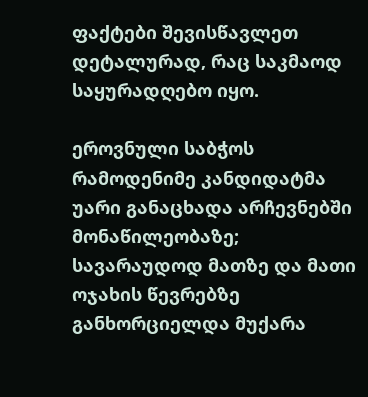ფაქტები შევისწავლეთ დეტალურად, რაც საკმაოდ საყურადღებო იყო.

ეროვნული საბჭოს რამოდენიმე კანდიდატმა უარი განაცხადა არჩევნებში მონაწილეობაზე; სავარაუდოდ მათზე და მათი ოჯახის წევრებზე განხორციელდა მუქარა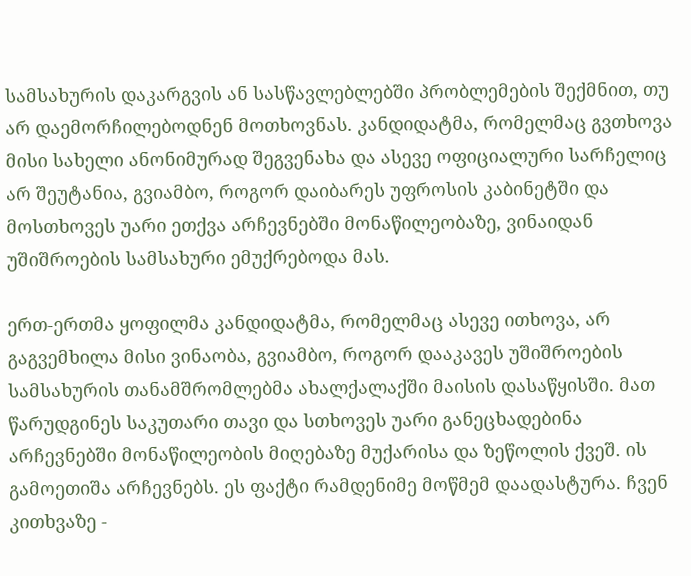სამსახურის დაკარგვის ან სასწავლებლებში პრობლემების შექმნით, თუ არ დაემორჩილებოდნენ მოთხოვნას. კანდიდატმა, რომელმაც გვთხოვა მისი სახელი ანონიმურად შეგვენახა და ასევე ოფიციალური სარჩელიც არ შეუტანია, გვიამბო, როგორ დაიბარეს უფროსის კაბინეტში და მოსთხოვეს უარი ეთქვა არჩევნებში მონაწილეობაზე, ვინაიდან უშიშროების სამსახური ემუქრებოდა მას.

ერთ-ერთმა ყოფილმა კანდიდატმა, რომელმაც ასევე ითხოვა, არ გაგვემხილა მისი ვინაობა, გვიამბო, როგორ დააკავეს უშიშროების სამსახურის თანამშრომლებმა ახალქალაქში მაისის დასაწყისში. მათ წარუდგინეს საკუთარი თავი და სთხოვეს უარი განეცხადებინა არჩევნებში მონაწილეობის მიღებაზე მუქარისა და ზეწოლის ქვეშ. ის გამოეთიშა არჩევნებს. ეს ფაქტი რამდენიმე მოწმემ დაადასტურა. ჩვენ კითხვაზე -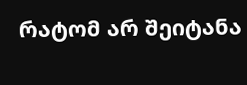რატომ არ შეიტანა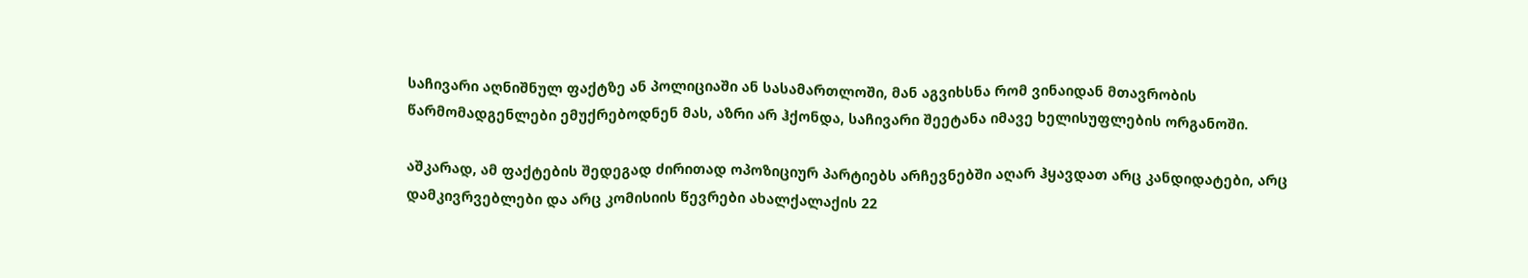საჩივარი აღნიშნულ ფაქტზე ან პოლიციაში ან სასამართლოში, მან აგვიხსნა რომ ვინაიდან მთავრობის წარმომადგენლები ემუქრებოდნენ მას, აზრი არ ჰქონდა, საჩივარი შეეტანა იმავე ხელისუფლების ორგანოში.

აშკარად, ამ ფაქტების შედეგად ძირითად ოპოზიციურ პარტიებს არჩევნებში აღარ ჰყავდათ არც კანდიდატები, არც დამკივრვებლები და არც კომისიის წევრები ახალქალაქის 22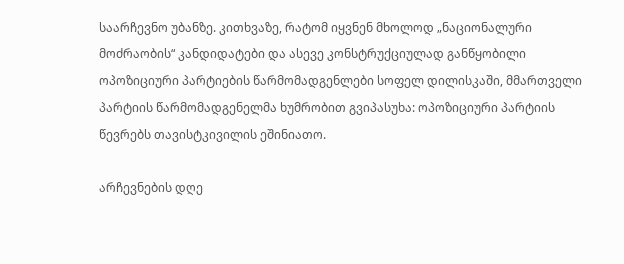საარჩევნო უბანზე. კითხვაზე, რატომ იყვნენ მხოლოდ „ნაციონალური მოძრაობის“ კანდიდატები და ასევე კონსტრუქციულად განწყობილი ოპოზიციური პარტიების წარმომადგენლები სოფელ დილისკაში, მმართველი პარტიის წარმომადგენელმა ხუმრობით გვიპასუხა: ოპოზიციური პარტიის წევრებს თავისტკივილის ეშინიათო.

არჩევნების დღე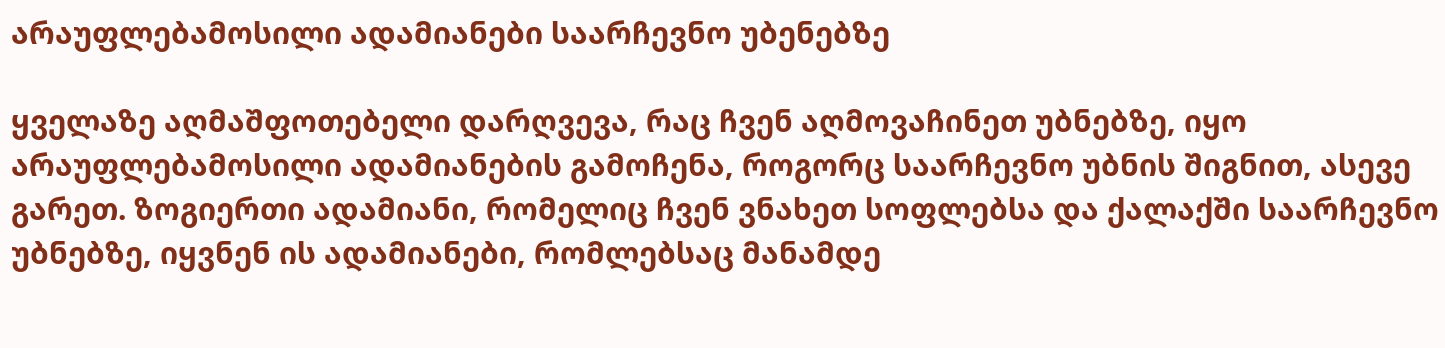არაუფლებამოსილი ადამიანები საარჩევნო უბენებზე

ყველაზე აღმაშფოთებელი დარღვევა, რაც ჩვენ აღმოვაჩინეთ უბნებზე, იყო არაუფლებამოსილი ადამიანების გამოჩენა, როგორც საარჩევნო უბნის შიგნით, ასევე გარეთ. ზოგიერთი ადამიანი, რომელიც ჩვენ ვნახეთ სოფლებსა და ქალაქში საარჩევნო უბნებზე, იყვნენ ის ადამიანები, რომლებსაც მანამდე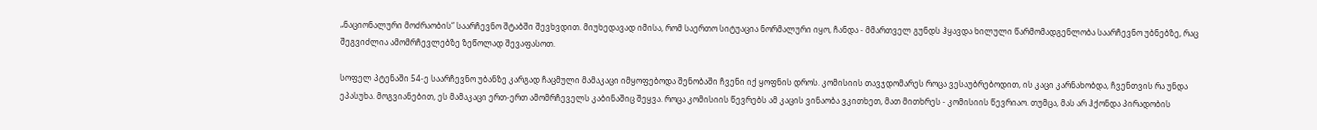„ნაციონალური მოძრაობის“ საარჩევნო შტაბში შევხვდით. მიუხედავად იმისა, რომ საერთო სიტუაცია ნორმალური იყო, ჩანდა - მმართველ გუნდს ჰყავდა ხილული წარმომადგენლობა საარჩევნო უბნებზე, რაც შეგვიძლია ამომრჩევლებზე ზეწოლად შევაფასოთ.

სოფელ პტენაში 54-ე საარჩევნო უბანზე კარგად ჩაცმული მამაკაცი იმყოფებოდა შენობაში ჩვენი იქ ყოფნის დროს. კომისიის თავჯდომარეს როცა ვესაუბრებოდით, ის კაცი კარნახობდა, ჩვენთვის რა უნდა ეპასუხა. მოგვიანებით, ეს მამაკაცი ერთ-ერთ ამომრჩეველს კაბინაშიც შეყვა. როცა კომისიის წევრებს ამ კაცის ვინაობა ვკითხეთ, მათ მითხრეს - კომისიის წევრიაო. თუმცა, მას არ ჰქონდა პირადობის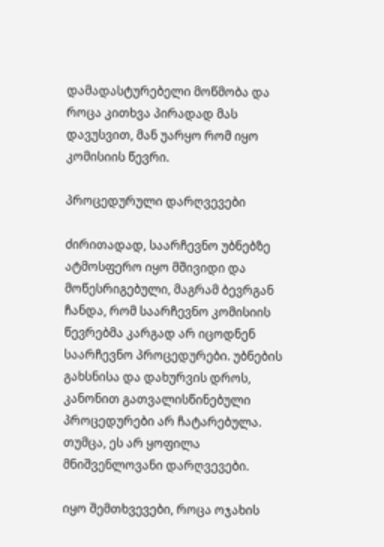დამადასტურებელი მოწმობა და როცა კითხვა პირადად მას დავუსვით, მან უარყო რომ იყო კომისიის წევრი.

პროცედურული დარღვევები

ძირითადად, საარჩევნო უბნებზე ატმოსფერო იყო მშივიდი და მოწესრიგებული, მაგრამ ბევრგან ჩანდა, რომ საარჩევნო კომისიის წევრებმა კარგად არ იცოდნენ საარჩევნო პროცედურები. უბნების გახსნისა და დახურვის დროს, კანონით გათვალისწინებული პროცედურები არ ჩატარებულა. თუმცა, ეს არ ყოფილა მნიშვენლოვანი დარღვევები.

იყო შემთხვევები, როცა ოჯახის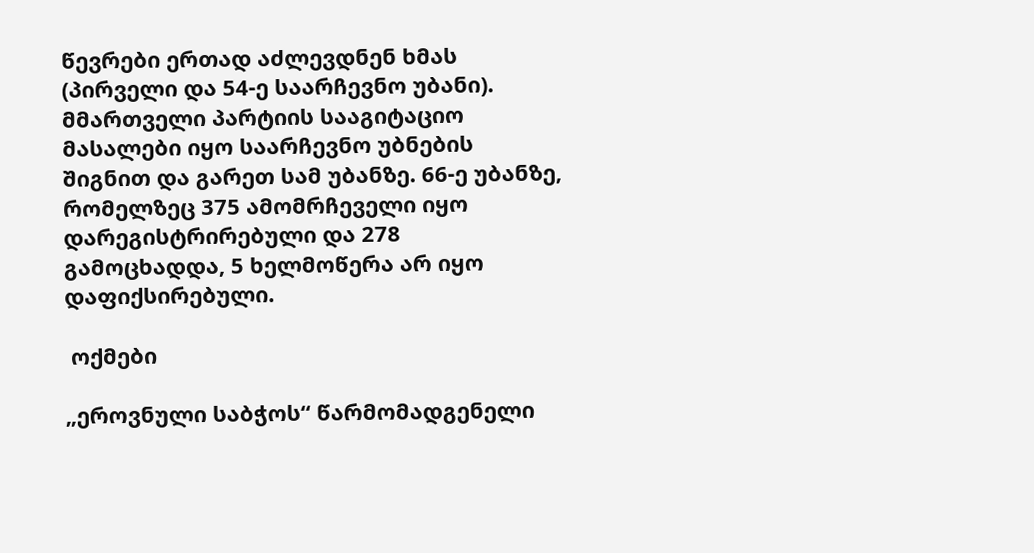წევრები ერთად აძლევდნენ ხმას (პირველი და 54-ე საარჩევნო უბანი). მმართველი პარტიის სააგიტაციო მასალები იყო საარჩევნო უბნების შიგნით და გარეთ სამ უბანზე. 66-ე უბანზე, რომელზეც 375 ამომრჩეველი იყო დარეგისტრირებული და 278 გამოცხადდა, 5 ხელმოწერა არ იყო დაფიქსირებული.

 ოქმები

„ეროვნული საბჭოს“ წარმომადგენელი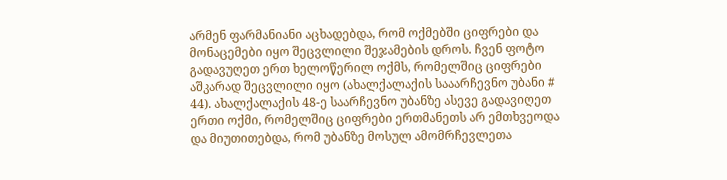არმენ ფარმანიანი აცხადებდა, რომ ოქმებში ციფრები და მონაცემები იყო შეცვლილი შეჯამების დროს. ჩვენ ფოტო გადავუღეთ ერთ ხელოწერილ ოქმს, რომელშიც ციფრები აშკარად შეცვლილი იყო (ახალქალაქის სააარჩევნო უბანი # 44). ახალქალაქის 48-ე საარჩევნო უბანზე ასევე გადავიღეთ ერთი ოქმი, რომელშიც ციფრები ერთმანეთს არ ემთხვეოდა და მიუთითებდა, რომ უბანზე მოსულ ამომრჩევლეთა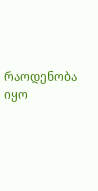რაოდენობა იყო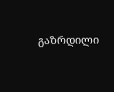გაზრდილი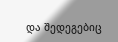და შედეგებიც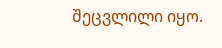შეცვლილი იყო.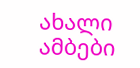ახალი ამბები